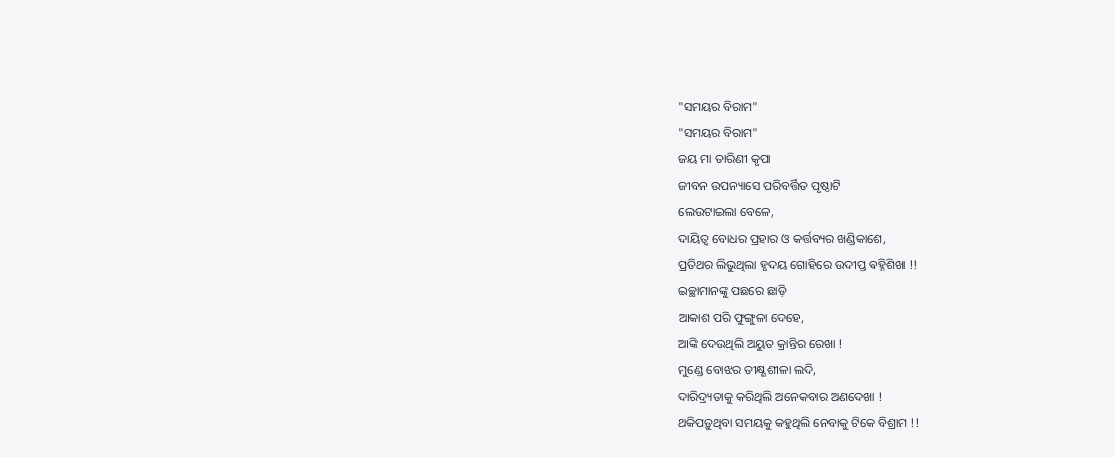"ସମୟର ବିରାମ"
"ସମୟର ବିରାମ"
ଜୟ ମା ତାରିଣୀ କୃପା
ଜୀବନ ଉପନ୍ୟାସେ ପରିବର୍ତ୍ତିତ ପୃଷ୍ଠାଟି
ଲେଉଟାଇଲା ବେଳେ,
ଦାୟିତ୍ଵ ବୋଧର ପ୍ରହାର ଓ କର୍ତ୍ତବ୍ୟର ଖଣ୍ଡିକାଶେ,
ପ୍ରତିଥର ଲିଭୁଥିଲା ହୃଦୟ ଗୋହିରେ ଉଦୀପ୍ତ ଵହ୍ନିଶିଖା !!
ଇଚ୍ଛାମାନଙ୍କୁ ପଛରେ ଛାଡ଼ି
ଆକାଶ ପରି ଫୁଙ୍ଗୁଳା ଦେହେ,
ଆଙ୍କି ଦେଉଥିଲି ଅୟୁତ କ୍ରାନ୍ତିର ରେଖା !
ମୁଣ୍ଡେ ବୋଝର ତୀକ୍ଷ୍ଣଶୀଳା ଲଦି,
ଦାରିଦ୍ର୍ୟତାକୁ କରିଥିଲି ଅନେକବାର ଅଣଦେଖା !
ଥକିପଡ଼ୁଥିବା ସମୟକୁ କହୁଥିଲି ନେବାକୁ ଟିକେ ବିଶ୍ରାମ !!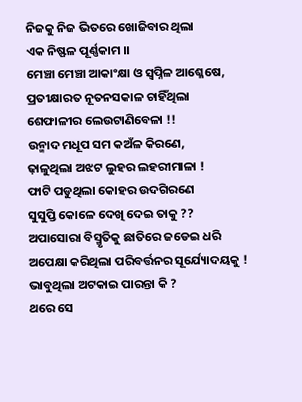ନିଜକୁ ନିଜ ଭିତରେ ଖୋଜିବାର ଥିଲା
ଏକ ନିଷ୍ଫଳ ପୂର୍ଣ୍ଣକାମ ।।
ମେଞ୍ଚା ମେଞ୍ଚା ଆକାଂକ୍ଷା ଓ ସ୍ବପ୍ନିଳ ଆଶ୍ଳେଷେ,
ପ୍ରତୀକ୍ଷାରତ ନୂତନସକାଳ ଚାହିଁଥିଲା
ଶେଫାଳୀର ଲେଉଟାଣିବେଳା !!
ଉନ୍ମାଦ ମଧୂପ ସମ କଅଁଳ କିରଣେ,
ଢ଼ାଳୁଥିଲା ଅଝଟ ଲୁହର ଲହରୀମାଳା !
ଫାଟି ପଡୁଥିଲା କୋହର ଉଦଗିରଣେ
ସୁସୁପ୍ତି କୋଳେ ଦେଖି ଦେଇ ତାକୁ ??
ଅପାସୋରା ବିସ୍ମୃତିକୁ ଛାତିରେ ଜଡେଇ ଧରି
ଅପେକ୍ଷା କରିଥିଲା ପରିବର୍ତ୍ତନର ସୂର୍ଯ୍ୟୋଦୟକୁ !
ଭାବୁଥିଲା ଅଟକାଇ ପାରନ୍ତା କି ?
ଥରେ ସେ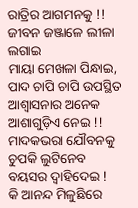ରାତ୍ରିର ଆଗମନକୁ !!
ଜୀବନ ଜଞ୍ଜାଳେ ଲୀଳା ଲଗାଇ
ମାୟା ମେଖଳା ପିନ୍ଧାଇ,
ପାଦ ଚାପି ଚାପି ଉପସ୍ଥିତ ଆଶ୍ଵାସନାର ଅନେକ
ଆଶାଗୁଡ଼ିଏ ନେଇ !!
ମାଦକଭରା ଯୌବନକୁ ଚୁପକି ଲୁଟିନେବ
ବୟସର ଦ୍ୱାହିଦେଇ !
କି ଆନନ୍ଦ ମିଳୁଛିରେ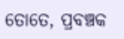ତୋତେ, ପ୍ରବଞ୍ଚକ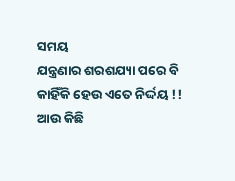ସମୟ
ଯନ୍ତ୍ରଣାର ଶରଶଯ୍ୟା ପରେ ବି
କାହିଁକି ହେଉ ଏତେ ନିର୍ଦ୍ଦୟ !!
ଆଉ କିଛି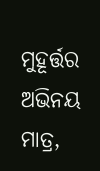ମୁହୂର୍ତ୍ତର ଅଭିନୟ ମାତ୍ର,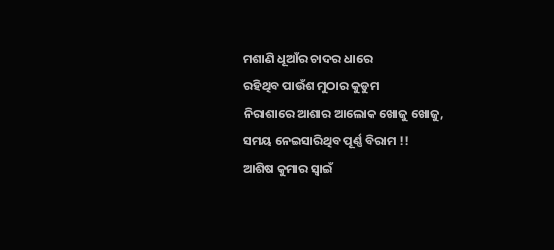ମଶାଣି ଧୂଆଁର ଚାଦର ଧାରେ
ରହିଥିବ ପାଉଁଶ ମୁଠାର କୁଡୁମ
ନିରାଶାରେ ଆଶାର ଆଲୋକ ଖୋଜୁ ଖୋଜୁ,
ସମୟ ନେଇସାରିଥିବ ପୂର୍ଣ୍ଣ ବିରାମ !!
ଆଶିଷ କୁମାର ସ୍ବାଇଁ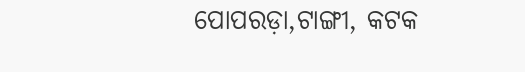ପୋପରଡ଼ା,ଟାଙ୍ଗୀ, କଟକ